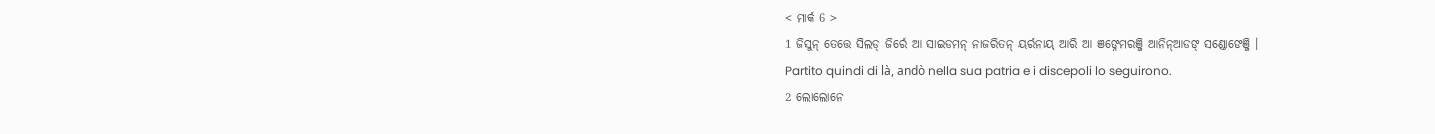< ମାର୍କ 6 >
1 ଜିସୁନ୍ ତେତ୍ତେ ସିଲଡ୍ ଜିର୍ରେ ଆ ସାଇଡମନ୍ ନାଜରିତନ୍ ୟର୍ରନାୟ୍ ଆରି ଆ ଞଙ୍ନେମରଞ୍ଜି ଆନିନ୍ଆଡଙ୍ ସଣ୍ଡୋଙେଞ୍ଜି ।
Partito quindi di là, andò nella sua patria e i discepoli lo seguirono.
2 ଲୋଲୋନେ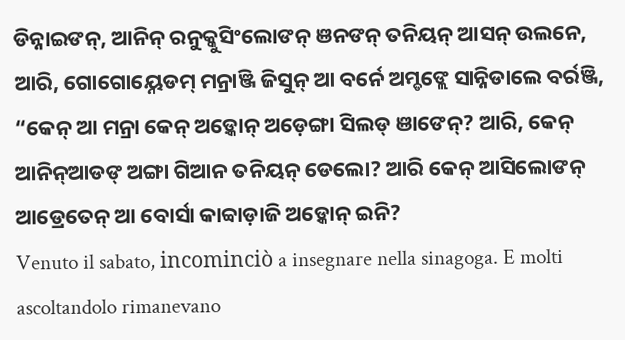ଡିନ୍ନାଇଙନ୍, ଆନିନ୍ ରନୁକ୍କୁସିଂଲୋଙନ୍ ଞନଙନ୍ ତନିୟନ୍ ଆସନ୍ ଉଲନେ, ଆରି, ଗୋଗୋୟ୍ନେଡମ୍ ମନ୍ରାଞ୍ଜି ଜିସୁନ୍ ଆ ବର୍ନେ ଅମ୍ଡଙ୍ଲେ ସାନ୍ନିଡାଲେ ବର୍ରଞ୍ଜି, “କେନ୍ ଆ ମନ୍ରା କେନ୍ ଅଡ଼୍କୋନ୍ ଅଡ଼େଙ୍ଗା ସିଲଡ୍ ଞାଙେନ୍? ଆରି, କେନ୍ ଆନିନ୍ଆଡଙ୍ ଅଙ୍ଗା ଗିଆନ ତନିୟନ୍ ଡେଲୋ? ଆରି କେନ୍ ଆସିଲୋଙନ୍ ଆଡ୍ରେତେନ୍ ଆ ବୋର୍ସା କାବ୍ବାଡ଼ାଜି ଅଡ଼୍କୋନ୍ ଇନି?
Venuto il sabato, incominciò a insegnare nella sinagoga. E molti ascoltandolo rimanevano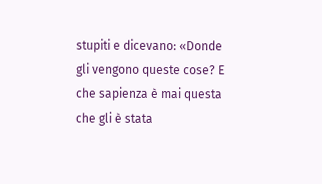stupiti e dicevano: «Donde gli vengono queste cose? E che sapienza è mai questa che gli è stata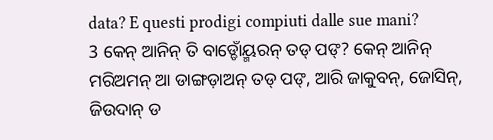data? E questi prodigi compiuti dalle sue mani?
3 କେନ୍ ଆନିନ୍ ତି ବାଡ୍ଡୋଁୟ୍ମରନ୍ ତଡ୍ ପଙ୍? କେନ୍ ଆନିନ୍ ମରିଅମନ୍ ଆ ଡାଙ୍ଗଡ଼ାଅନ୍ ତଡ୍ ପଙ୍, ଆରି ଜାକୁବନ୍, ଜୋସିନ୍, ଜିଉଦାନ୍ ଡ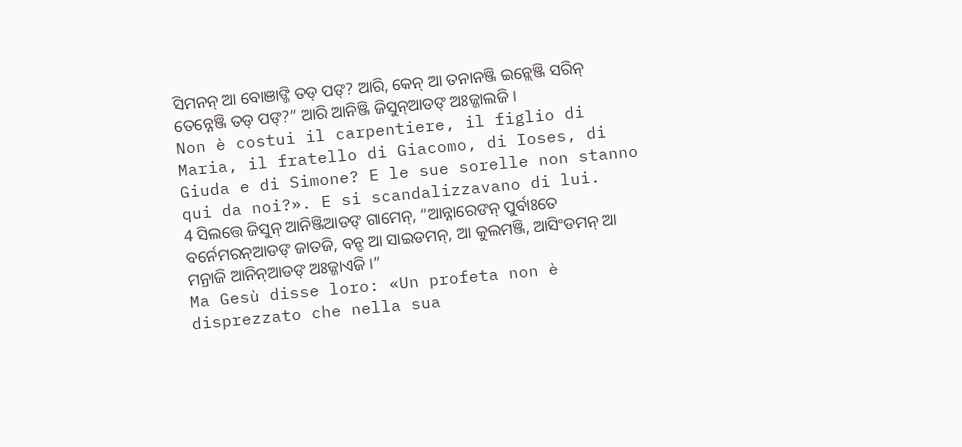ସିମନନ୍ ଆ ବୋଞାଙ୍ଜି ତଡ୍ ପଙ୍? ଆରି, କେନ୍ ଆ ତନାନଞ୍ଜି ଇନ୍ଲେଞ୍ଜି ସରିନ୍ ତେନ୍ନେଞ୍ଜି ତଡ୍ ପଙ୍?” ଆରି ଆନିଞ୍ଜି ଜିସୁନ୍ଆଡଙ୍ ଅଃଜ୍ଜାଲଜି ।
Non è costui il carpentiere, il figlio di Maria, il fratello di Giacomo, di Ioses, di Giuda e di Simone? E le sue sorelle non stanno qui da noi?». E si scandalizzavano di lui.
4 ସିଲତ୍ତେ ଜିସୁନ୍ ଆନିଞ୍ଜିଆଡଙ୍ ଗାମେନ୍, “ଆନ୍ନାରେଙନ୍ ପୁର୍ବାଃତେ ବର୍ନେମରନ୍ଆଡଙ୍ ଜାତଜି, ବନ୍ଡ ଆ ସାଇଡମନ୍, ଆ କୁଲମଞ୍ଜି, ଆସିଂଡମନ୍ ଆ ମନ୍ରାଜି ଆନିନ୍ଆଡଙ୍ ଅଃଜ୍ଜାଏଜି ।”
Ma Gesù disse loro: «Un profeta non è disprezzato che nella sua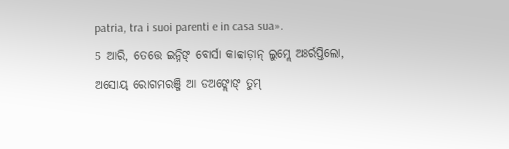patria, tra i suoi parenti e in casa sua».
5 ଆରି, ତେତ୍ତେ ଇନ୍ନିଙ୍ ବୋର୍ସା କାବ୍ବାଡ଼ାନ୍ ଲୁମ୍ଲେ ଅଃର୍ରପ୍ତିଲୋ, ଅସୋୟ୍ ରୋଗମରଞ୍ଜି ଆ ଡଅଙ୍ଲୋଙ୍ ତୁମ୍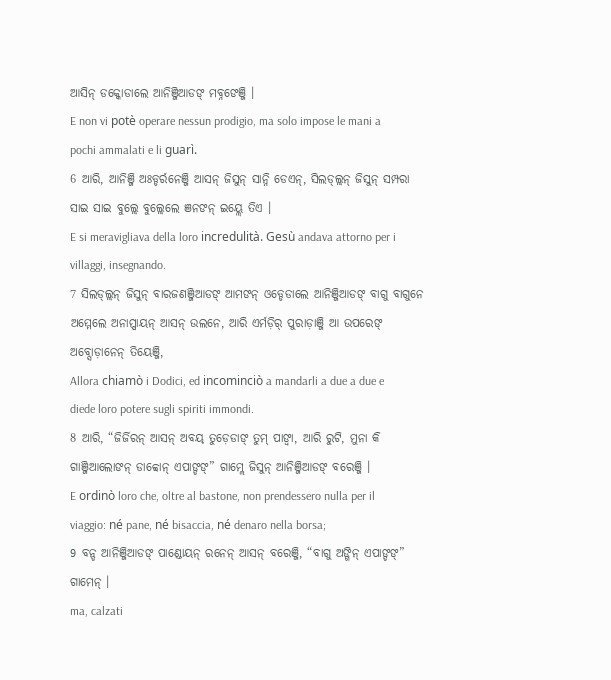ଆସିନ୍ ଡକ୍କୋଡାଲେ ଆନିଞ୍ଜିଆଡଙ୍ ମବ୍ନଙେଞ୍ଜି ।
E non vi potè operare nessun prodigio, ma solo impose le mani a pochi ammalati e li guarì.
6 ଆରି, ଆନିଞ୍ଜି ଅଃଡ୍ଡର୍ରନେଞ୍ଜି ଆସନ୍ ଜିସୁନ୍ ସାନ୍ନି ଡେଏନ୍, ସିଲଡ୍ଲ୍ଲନ୍ ଜିସୁନ୍ ସମ୍ପରା ସାଇ ସାଇ ବୁଲ୍ଲେ ବୁଲ୍ଲେଲେ ଞନଙନ୍ ଇୟ୍ଲେ ତିଏ ।
E si meravigliava della loro incredulità. Gesù andava attorno per i villaggi, insegnando.
7 ସିଲଡ୍ଲ୍ଲନ୍ ଜିସୁନ୍ ବାରଜଣଞ୍ଜିଆଡଙ୍ ଆମଙନ୍ ଓଡ୍ଡେଡାଲେ ଆନିଞ୍ଜିଆଡଙ୍ ବାଗୁ ବାଗୁନେ ଅମ୍ମେଲେ ଅନାପ୍ପାୟନ୍ ଆସନ୍ ଉଲନେ, ଆରି ଏର୍ମଡ଼ିର୍ ପୁରାଡ଼ାଞ୍ଜି ଆ ଉପରେଙ୍ ଅବ୍ସୋଡ଼ାନେନ୍ ତିୟେଞ୍ଜି,
Allora chiamò i Dodici, ed incominciò a mandarli a due a due e diede loro potere sugli spiriti immondi.
8 ଆରି, “ଜିର୍ଜିରନ୍ ଆସନ୍ ଅବୟ୍ ତୁଡ଼େଡାଙ୍ ତୁମ୍ ପାଙ୍ବା, ଆରି ରୁଟି, ମୁନା କି ଗାଞ୍ଜିଆଲୋଙନ୍ ଡାବ୍ବୋନ୍ ଏପାଙ୍ଡଙ୍” ଗାମ୍ଲେ ଜିସୁନ୍ ଆନିଞ୍ଜିଆଡଙ୍ ବରେଞ୍ଜି ।
E ordinò loro che, oltre al bastone, non prendessero nulla per il viaggio: né pane, né bisaccia, né denaro nella borsa;
9 ବନ୍ଡ ଆନିଞ୍ଜିଆଡଙ୍ ପାଣ୍ଡୋୟନ୍ ରନେନ୍ ଆସନ୍ ବରେଞ୍ଜି, “ବାଗୁ ଅଙ୍ଗିନ୍ ଏପାଙ୍ଡଙ୍” ଗାମେନ୍ ।
ma, calzati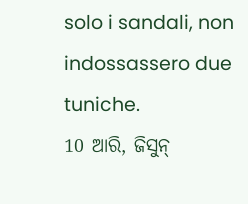solo i sandali, non indossassero due tuniche.
10 ଆରି, ଜିସୁନ୍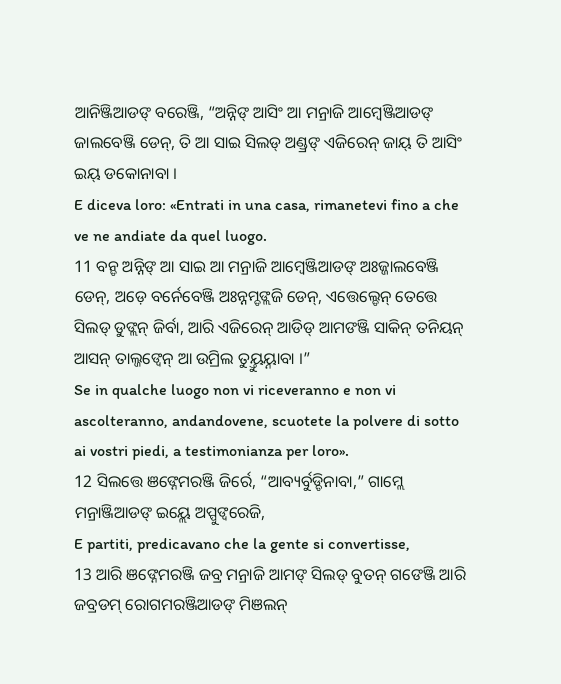ଆନିଞ୍ଜିଆଡଙ୍ ବରେଞ୍ଜି, “ଅନ୍ନିଙ୍ ଆସିଂ ଆ ମନ୍ରାଜି ଆମ୍ବେଞ୍ଜିଆଡଙ୍ ଜାଲବେଞ୍ଜି ଡେନ୍, ତି ଆ ସାଇ ସିଲଡ୍ ଅଣ୍ଡ୍ରଙ୍ ଏଜିରେନ୍ ଜାୟ୍ ତି ଆସିଂ ଇୟ୍ ଡକୋନାବା ।
E diceva loro: «Entrati in una casa, rimanetevi fino a che ve ne andiate da quel luogo.
11 ବନ୍ଡ ଅନ୍ନିଙ୍ ଆ ସାଇ ଆ ମନ୍ରାଜି ଆମ୍ୱେଞ୍ଜିଆଡଙ୍ ଅଃଜ୍ଜାଲବେଞ୍ଜି ଡେନ୍, ଅଡ଼େ ବର୍ନେବେଞ୍ଜି ଅଃନ୍ନମ୍ଡଙ୍ଲଜି ଡେନ୍, ଏତ୍ତେଲ୍ଡେନ୍ ତେତ୍ତେ ସିଲଡ୍ ଡୁଙ୍ଲନ୍ ଜିର୍ବା, ଆରି ଏଜିରେନ୍ ଆଡିଡ୍ ଆମଙଞ୍ଜି ସାକିନ୍ ତନିୟନ୍ ଆସନ୍ ତାଲ୍ଜଙ୍ବେନ୍ ଆ ଉମ୍ରିଲ ତୁୟ୍ତୁୟ୍ନାବା ।”
Se in qualche luogo non vi riceveranno e non vi ascolteranno, andandovene, scuotete la polvere di sotto ai vostri piedi, a testimonianza per loro».
12 ସିଲତ୍ତେ ଞଙ୍ନେମରଞ୍ଜି ଜିର୍ରେ, “ଆବ୍ୟର୍ବୁଡ୍ଡିନାବା,” ଗାମ୍ଲେ ମନ୍ରାଞ୍ଜିଆଡଙ୍ ଇୟ୍ଲେ ଅପ୍ପୁଙ୍ବରେଜି,
E partiti, predicavano che la gente si convertisse,
13 ଆରି ଞଙ୍ନେମରଞ୍ଜି ଜବ୍ର ମନ୍ରାଜି ଆମଙ୍ ସିଲଡ୍ ବୁତନ୍ ଗଙେଞ୍ଜି ଆରି ଜବ୍ରଡମ୍ ରୋଗମରଞ୍ଜିଆଡଙ୍ ମିଞଲନ୍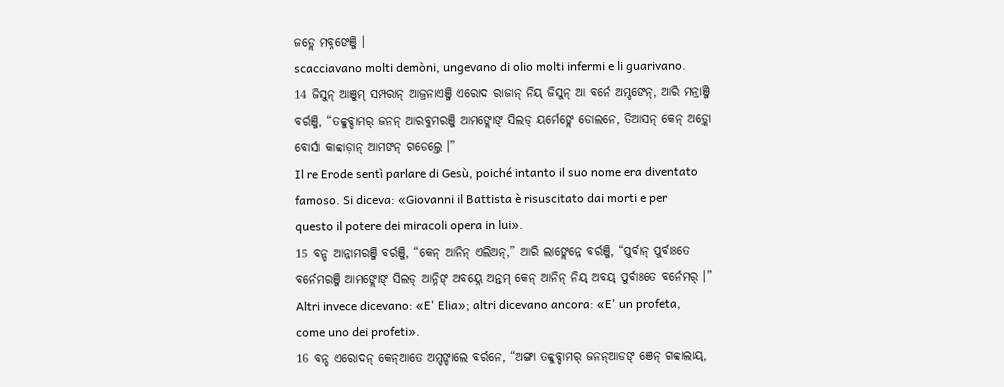ଜଡ୍ଲେ ମବ୍ନଙେଞ୍ଜି ।
scacciavano molti demòni, ungevano di olio molti infermi e li guarivano.
14 ଜିସୁନ୍ ଆଞୁମ୍ ସମ୍ପରାନ୍ ଆଜ୍ରନାଏଞ୍ଜି ଏରୋଦ ରାଜାନ୍ ନିୟ୍ ଜିସୁନ୍ ଆ ବର୍ନେ ଅମ୍ଡଙେନ୍, ଆରି ମନ୍ରାଞ୍ଜି ବର୍ରଞ୍ଜି, “ତବ୍ବୁବ୍ଡାମର୍ ଜନନ୍ ଆରବୁମରଞ୍ଜି ଆମଙ୍ଲୋଙ୍ ସିଲଡ୍ ୟର୍ମେଙ୍ଲେ ଡୋଲନେ, ତିଆସନ୍ କେନ୍ ଅଡ଼୍କୋ ବୋର୍ସା କାବ୍ବାଡ଼ାନ୍ ଆମଙନ୍ ଗଡେଲ୍ତେ ।”
Il re Erode sentì parlare di Gesù, poiché intanto il suo nome era diventato famoso. Si diceva: «Giovanni il Battista è risuscitato dai morti e per questo il potere dei miracoli opera in lui».
15 ବନ୍ଡ ଆନ୍ନାମରଞ୍ଜି ବର୍ରଞ୍ଜି, “କେନ୍ ଆନିନ୍ ଏଲିଅନ୍,” ଆରି ଲାଙ୍ଲେନ୍ନେ ବର୍ରଞ୍ଜି, “ପୁର୍ବାନ୍ ପୁର୍ବାଃତେ ବର୍ନେମରଞ୍ଜି ଆମଙ୍ଲୋଙ୍ ସିଲଡ୍ ଆନ୍ନିଙ୍ ଅବୟ୍ନେ ଅନ୍ତମ୍ କେନ୍ ଆନିନ୍ ନିୟ୍ ଅବୟ୍ ପୁର୍ବାଃତେ ବର୍ନେମର୍ ।”
Altri invece dicevano: «E' Elia»; altri dicevano ancora: «E' un profeta, come uno dei profeti».
16 ବନ୍ଡ ଏରୋଦନ୍ କେନ୍ଆତେ ଅମ୍ଡଙ୍ଡାଲେ ବର୍ରନେ, “ଅଙ୍ଗା ତବ୍ବୁବ୍ଡାମର୍ ଜନନ୍ଆଡଙ୍ ଞେନ୍ ଗବ୍ବାଲାୟ୍,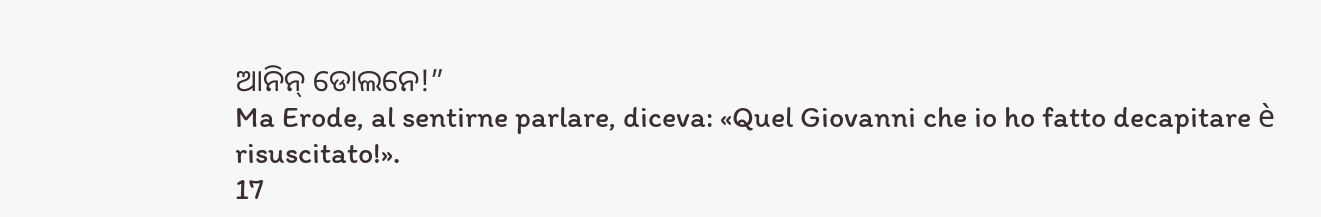ଆନିନ୍ ଡୋଲନେ!”
Ma Erode, al sentirne parlare, diceva: «Quel Giovanni che io ho fatto decapitare è risuscitato!».
17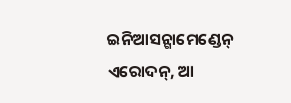ଇନିଆସନ୍ଗାମେଣ୍ଡେନ୍ ଏରୋଦନ୍, ଆ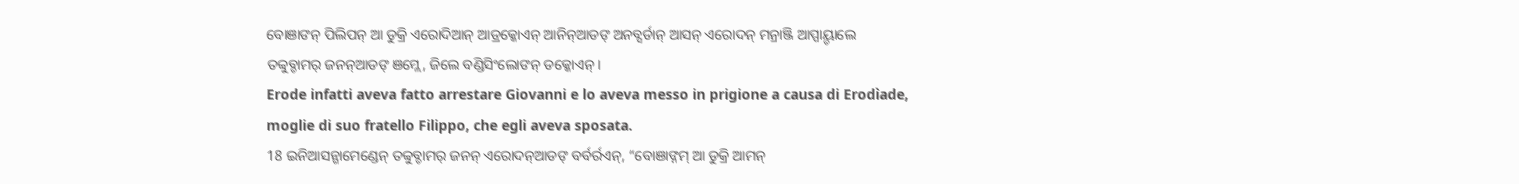ବୋଞାଙନ୍ ପିଲିପନ୍ ଆ ଡୁକ୍ରି ଏରୋଦିଆନ୍ ଆଡ୍ରକ୍କୋଏନ୍ ଆନିନ୍ଆଡଙ୍ ଅନବ୍ସର୍ଡାନ୍ ଆସନ୍ ଏରୋଦନ୍ ମନ୍ରାଞ୍ଜି ଆପ୍ପାୟ୍ଡାଲେ ତବ୍ବୁବ୍ଡାମର୍ ଜନନ୍ଆଡଙ୍ ଞମ୍ଲେ, ଜିଲେ ବଣ୍ଡିସିଂଲୋଙନ୍ ଡକ୍କୋଏନ୍ ।
Erode infatti aveva fatto arrestare Giovanni e lo aveva messo in prigione a causa di Erodìade, moglie di suo fratello Filippo, che egli aveva sposata.
18 ଇନିଆସନ୍ଗାମେଣ୍ଡେନ୍ ତବ୍ବୁବ୍ଡାମର୍ ଜନନ୍ ଏରୋଦନ୍ଆଡଙ୍ ବର୍ବର୍ରଏନ୍, “ବୋଞାଙ୍ନମ୍ ଆ ଡୁକ୍ରି ଆମନ୍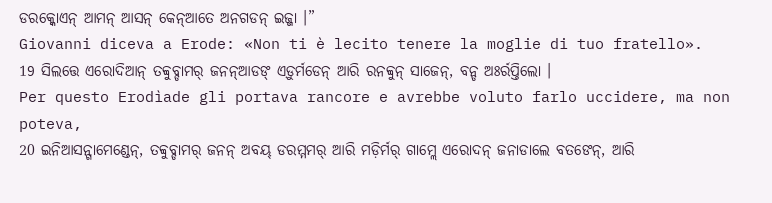ଡରକ୍କୋଏନ୍ ଆମନ୍ ଆସନ୍ କେନ୍ଆତେ ଅନଗଡନ୍ ଇଜ୍ଜା ।”
Giovanni diceva a Erode: «Non ti è lecito tenere la moglie di tuo fratello».
19 ସିଲତ୍ତେ ଏରୋଦିଆନ୍ ତବ୍ବୁବ୍ଡାମର୍ ଜନନ୍ଆଡଙ୍ ଏଡ଼ୁର୍ମଡେନ୍ ଆରି ରନବ୍ବୁନ୍ ସାଜେନ୍, ବନ୍ଡ ଅଃର୍ରପ୍ତିଲୋ ।
Per questo Erodìade gli portava rancore e avrebbe voluto farlo uccidere, ma non poteva,
20 ଇନିଆସନ୍ଗାମେଣ୍ଡେନ୍, ତବ୍ବୁବ୍ଡାମର୍ ଜନନ୍ ଅବୟ୍ ଡରମ୍ମମର୍ ଆରି ମଡ଼ିର୍ମର୍ ଗାମ୍ଲେ ଏରୋଦନ୍ ଜନାଡାଲେ ବତଙେନ୍, ଆରି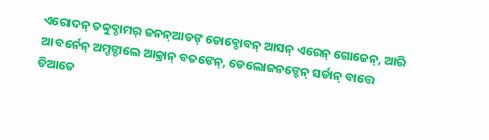ଏରୋଦନ୍ ତବ୍ବୁବ୍ଡାମର୍ ଜନନ୍ଆଡଙ୍ ଡୋବ୍ଡୋବନ୍ ଆସନ୍ ଏରେନ୍ ଗୋଜେନ୍, ଆରି ଆ ବର୍ନେନ୍ ଅମ୍ଡଙ୍ଡାଲେ ଆକ୍ରାନ୍ ବତଙେନ୍, ଡେଲୋଜନଙ୍ଡେନ୍ ସର୍ଡାନ୍ ବାତ୍ତେ ତିଆତେ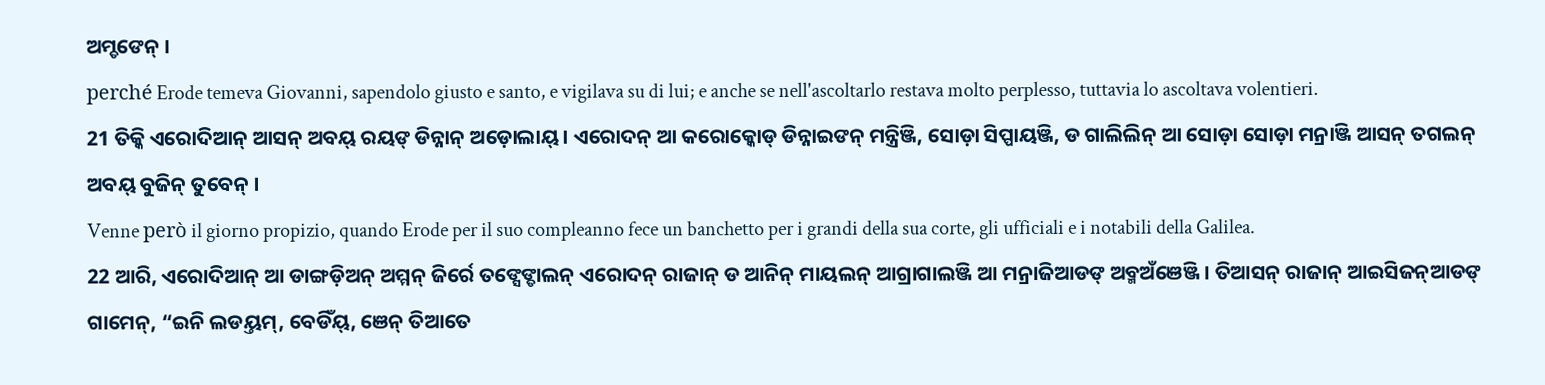ଅମ୍ଡଙେନ୍ ।
perché Erode temeva Giovanni, sapendolo giusto e santo, e vigilava su di lui; e anche se nell'ascoltarlo restava molto perplesso, tuttavia lo ascoltava volentieri.
21 ତିକ୍କି ଏରୋଦିଆନ୍ ଆସନ୍ ଅବୟ୍ ରୟଙ୍ ଡିନ୍ନାନ୍ ଅଡ଼ୋଲାୟ୍ । ଏରୋଦନ୍ ଆ କରୋକ୍କୋଡ୍ ଡିନ୍ନାଇଙନ୍ ମନ୍ତ୍ରିଞ୍ଜି, ସୋଡ଼ା ସିପ୍ପାୟଞ୍ଜି, ଡ ଗାଲିଲିନ୍ ଆ ସୋଡ଼ା ସୋଡ଼ା ମନ୍ରାଞ୍ଜି ଆସନ୍ ତଗଲନ୍ ଅବୟ୍ ବୁଜିନ୍ ତୁବେନ୍ ।
Venne però il giorno propizio, quando Erode per il suo compleanno fece un banchetto per i grandi della sua corte, gli ufficiali e i notabili della Galilea.
22 ଆରି, ଏରୋଦିଆନ୍ ଆ ଡାଙ୍ଗଡ଼ିଅନ୍ ଅମ୍ମନ୍ ଜିର୍ରେ ତଙ୍ସେଙ୍ଡାଲନ୍ ଏରୋଦନ୍ ରାଜାନ୍ ଡ ଆନିନ୍ ମାୟଲନ୍ ଆଗ୍ରାଗାଲଞ୍ଜି ଆ ମନ୍ରାଜିଆଡଙ୍ ଅବ୍ମଅଁଞେଞ୍ଜି । ତିଆସନ୍ ରାଜାନ୍ ଆଇସିଜନ୍ଆଡଙ୍ ଗାମେନ୍, “ଇନି ଲଡୟ୍ତମ୍, ବେଡିଁୟ୍, ଞେନ୍ ତିଆତେ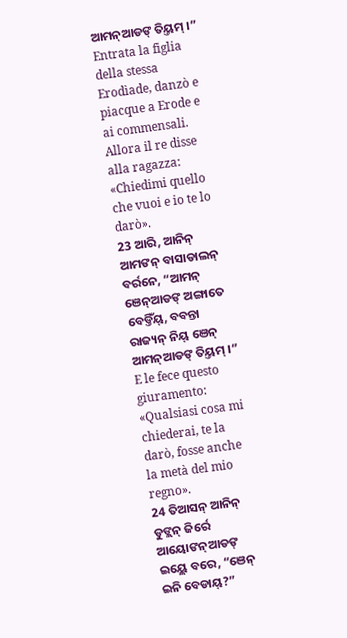ଆମନ୍ଆଡଙ୍ ତିୟ୍ତମ୍ ।”
Entrata la figlia della stessa Erodìade, danzò e piacque a Erode e ai commensali. Allora il re disse alla ragazza: «Chiedimi quello che vuoi e io te lo darò».
23 ଆରି, ଆନିନ୍ ଆମଙନ୍ ବାସାଡାଲନ୍ ବର୍ରନେ, “ଆମନ୍ ଞେନ୍ଆଡଙ୍ ଅଙ୍ଗାତେ ବେଡ୍ତିଁୟ୍, ବବନ୍ତା ରାଜ୍ୟନ୍ ନିୟ୍ ଞେନ୍ ଆମନ୍ଆଡଙ୍ ତିୟ୍ତମ୍ ।”
E le fece questo giuramento: «Qualsiasi cosa mi chiederai, te la darò, fosse anche la metà del mio regno».
24 ତିଆସନ୍ ଆନିନ୍ ଡୁଙ୍ଲନ୍ ଜିର୍ରେ ଆୟୋଙନ୍ଆଡଙ୍ ଇୟ୍ଲେ ବରେ, “ଞେନ୍ ଇନି ବେଡାୟ୍?”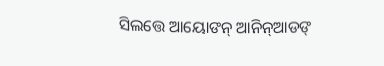ସିଲତ୍ତେ ଆୟୋଙନ୍ ଆନିନ୍ଆଡଙ୍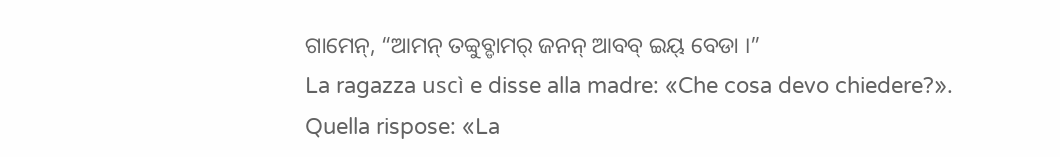ଗାମେନ୍, “ଆମନ୍ ତବ୍ବୁବ୍ଡାମର୍ ଜନନ୍ ଆବବ୍ ଇୟ୍ ବେଡା ।”
La ragazza uscì e disse alla madre: «Che cosa devo chiedere?». Quella rispose: «La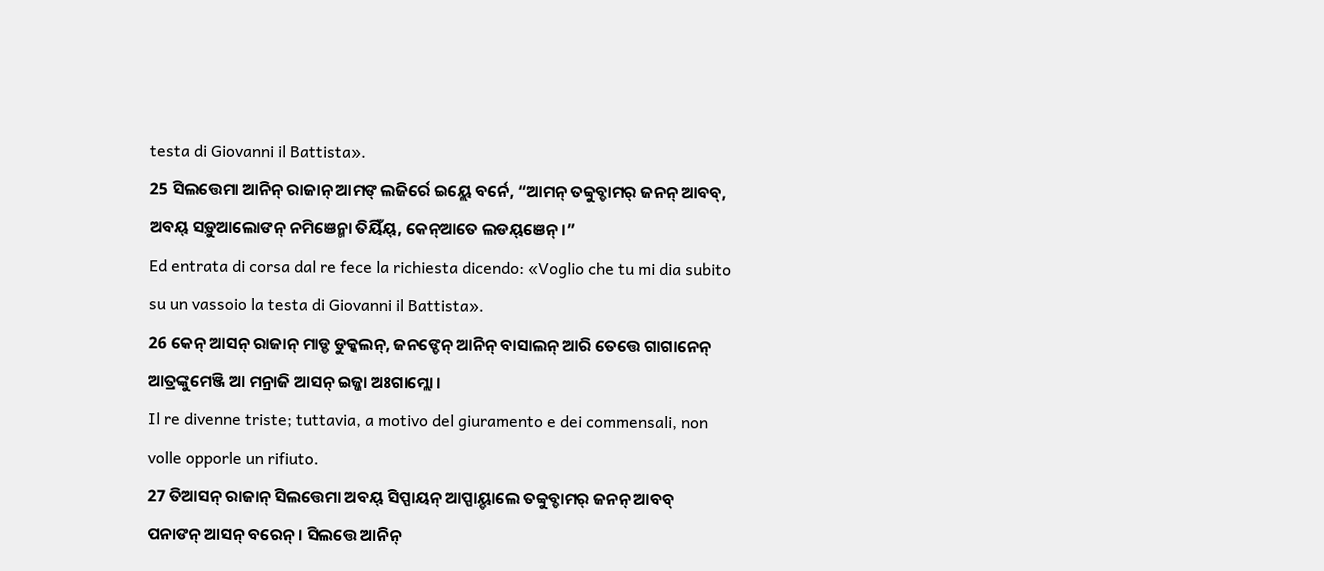testa di Giovanni il Battista».
25 ସିଲତ୍ତେମା ଆନିନ୍ ରାଜାନ୍ ଆମଙ୍ ଲଜିର୍ରେ ଇୟ୍ଲେ ବର୍ନେ, “ଆମନ୍ ତବ୍ବୁବ୍ଡାମର୍ ଜନନ୍ ଆବବ୍, ଅବୟ୍ ସଡ଼ୁଆଲୋଙନ୍ ନମିଞେନ୍ମା ତିୟିଁୟ୍, କେନ୍ଆତେ ଲଡୟ୍ଞେନ୍ ।”
Ed entrata di corsa dal re fece la richiesta dicendo: «Voglio che tu mi dia subito su un vassoio la testa di Giovanni il Battista».
26 କେନ୍ ଆସନ୍ ରାଜାନ୍ ମାଡ୍ଡ ଡୁକ୍କଲନ୍, ଜନଙ୍ଡେନ୍ ଆନିନ୍ ବାସାଲନ୍ ଆରି ତେତ୍ତେ ଗାଗାନେନ୍ ଆତ୍ରଙ୍କୁମେଞ୍ଜି ଆ ମନ୍ରାଜି ଆସନ୍ ଇଜ୍ଜା ଅଃଗାମ୍ଲୋ ।
Il re divenne triste; tuttavia, a motivo del giuramento e dei commensali, non volle opporle un rifiuto.
27 ତିଆସନ୍ ରାଜାନ୍ ସିଲତ୍ତେମା ଅବୟ୍ ସିପ୍ପାୟନ୍ ଆପ୍ପାୟ୍ଡାଲେ ତବ୍ବୁବ୍ଡାମର୍ ଜନନ୍ ଆବବ୍ ପନାଙନ୍ ଆସନ୍ ବରେନ୍ । ସିଲତ୍ତେ ଆନିନ୍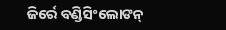ଜିର୍ରେ ବଣ୍ଡିସିଂଲୋଙନ୍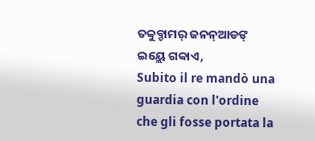ତବ୍ବୁବ୍ଡାମର୍ ଜନନ୍ଆଡଙ୍ ଇୟ୍ଲେ ଗବ୍ବାଏ,
Subito il re mandò una guardia con l'ordine che gli fosse portata la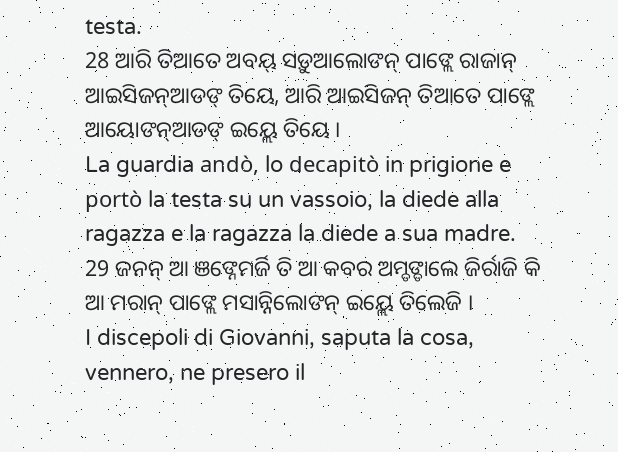testa.
28 ଆରି ତିଆତେ ଅବୟ୍ ସଡ଼ୁଆଲୋଙନ୍ ପାଙ୍ଲେ ରାଜାନ୍ ଆଇସିଜନ୍ଆଡଙ୍ ତିୟେ, ଆରି ଆଇସିଜନ୍ ତିଆତେ ପାଙ୍ଲେ ଆୟୋଙନ୍ଆଡଙ୍ ଇୟ୍ଲେ ତିୟେ ।
La guardia andò, lo decapitò in prigione e portò la testa su un vassoio, la diede alla ragazza e la ragazza la diede a sua madre.
29 ଜନନ୍ ଆ ଞଙ୍ନେମର୍ଜି ତି ଆ କବର ଅମ୍ଡଙ୍ଡାଲେ ଜିର୍ରାଜି କି ଆ ମରାନ୍ ପାଙ୍ଲେ ମସାନ୍ନିଲୋଙନ୍ ଇୟ୍ଲେ ତିଲେଜି ।
I discepoli di Giovanni, saputa la cosa, vennero, ne presero il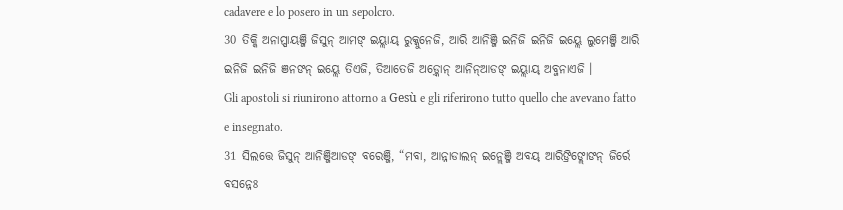cadavere e lo posero in un sepolcro.
30 ତିକ୍କି ଅନାପ୍ପାୟଞ୍ଜି ଜିସୁନ୍ ଆମଙ୍ ଇୟ୍ଲାୟ୍ ରୁକ୍କୁନେଜି, ଆରି ଆନିଞ୍ଜି ଇନିଜି ଇନିଜି ଇୟ୍ଲେ ଲୁମେଞ୍ଜି ଆରି ଇନିଜି ଇନିଜି ଞନଙନ୍ ଇୟ୍ଲେ ତିଏଜି, ତିଆତେଜି ଅଡ଼୍କୋନ୍ ଆନିନ୍ଆଡଙ୍ ଇୟ୍ଲାୟ୍ ଅବ୍ଜନାଏଜି ।
Gli apostoli si riunirono attorno a Gesù e gli riferirono tutto quello che avevano fatto e insegnato.
31 ସିଲତ୍ତେ ଜିସୁନ୍ ଆନିଞ୍ଜିଆଡଙ୍ ବରେଞ୍ଜି, “ମବା, ଆନ୍ନାଡାଲନ୍ ଇନ୍ଲେଞ୍ଜି ଅବୟ୍ ଆରିଙ୍ରିଙ୍ଲୋଙନ୍ ଜିର୍ରେ ବସନ୍ନେଃ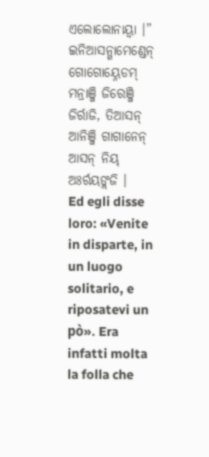ଏଲୋଲୋନାୟ୍ବା ।” ଇନିଆସନ୍ଗାମେଣ୍ଡେନ୍ ଗୋଗୋୟ୍ନେଡମ୍ ମନ୍ରାଞ୍ଜି ଜିରେଞ୍ଜି ଜିର୍ରାଜି, ତିଆସନ୍ ଆନିଞ୍ଜି ଗାଗାନେନ୍ ଆସନ୍ ନିୟ୍ ଅଃର୍ରୟଙ୍ଲଜି ।
Ed egli disse loro: «Venite in disparte, in un luogo solitario, e riposatevi un pò». Era infatti molta la folla che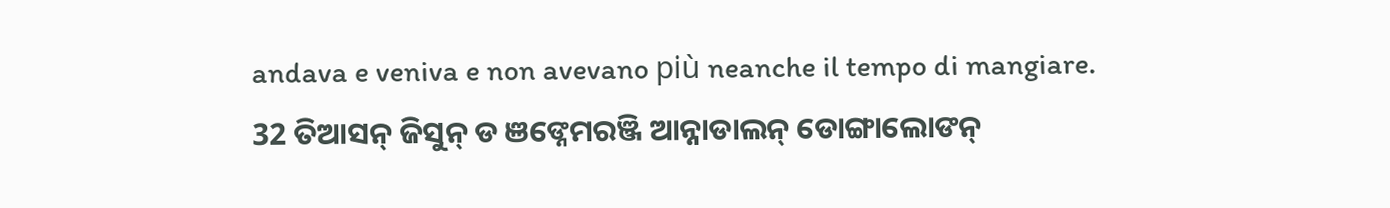andava e veniva e non avevano più neanche il tempo di mangiare.
32 ତିଆସନ୍ ଜିସୁନ୍ ଡ ଞଙ୍ନେମରଞ୍ଜି ଆନ୍ନାଡାଲନ୍ ଡୋଙ୍ଗାଲୋଙନ୍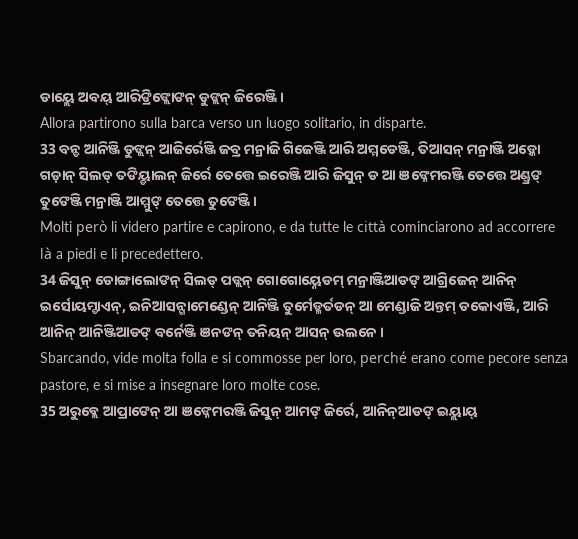ଡାୟ୍ଲେ ଅବୟ୍ ଆରିଙ୍ରିଙ୍ଲୋଙନ୍ ଡୁଙ୍ଲନ୍ ଜିରେଞ୍ଜି ।
Allora partirono sulla barca verso un luogo solitario, in disparte.
33 ବନ୍ଡ ଆନିଞ୍ଜି ଡୁଙ୍ଲନ୍ ଆଜିର୍ରେଞ୍ଜି ଜବ୍ର ମନ୍ରାଜି ଗିଜେଞ୍ଜି ଆରି ଅମ୍ମଡେଞ୍ଜି, ତିଆସନ୍ ମନ୍ରାଞ୍ଜି ଅଡ଼୍କୋ ଗଡ଼ାନ୍ ସିଲଡ୍ ତଙିୟ୍ଡାଲନ୍ ଜିର୍ରେ ତେତ୍ତେ ଇରେଞ୍ଜି ଆରି ଜିସୁନ୍ ଡ ଆ ଞଙ୍ନେମରଞ୍ଜି ତେତ୍ତେ ଅଣ୍ଡ୍ରଙ୍ ତୁଙେଞ୍ଜି ମନ୍ରାଞ୍ଜି ଆମ୍ମୁଙ୍ ତେତ୍ତେ ତୁଙେଞ୍ଜି ।
Molti però li videro partire e capirono, e da tutte le città cominciarono ad accorrere là a piedi e li precedettero.
34 ଜିସୁନ୍ ଡୋଙ୍ଗାଲୋଙନ୍ ସିଲଡ୍ ପଡ୍ଲନ୍ ଗୋଗୋୟ୍ନେଡମ୍ ମନ୍ରାଞ୍ଜିଆଡଙ୍ ଆଗ୍ରିଜେନ୍ ଆନିନ୍ ଇର୍ସୋୟମ୍ଡାଏନ୍, ଇନିଆସନ୍ଗାମେଣ୍ଡେନ୍ ଆନିଞ୍ଜି ତୁର୍ମେଡ୍ମର୍ତଡନ୍ ଆ ମେଣ୍ଡାଜି ଅନ୍ତମ୍ ଡକୋଏଞ୍ଜି, ଆରି ଆନିନ୍ ଆନିଞ୍ଜିଆଡଙ୍ ବର୍ନେଞ୍ଜି ଞନଙନ୍ ତନିୟନ୍ ଆସନ୍ ଉଲନେ ।
Sbarcando, vide molta folla e si commosse per loro, perché erano come pecore senza pastore, e si mise a insegnare loro molte cose.
35 ଅରୁବ୍ଲେ ଆପ୍ରାଙେନ୍ ଆ ଞଙ୍ନେମରଞ୍ଜି ଜିସୁନ୍ ଆମଙ୍ ଜିର୍ରେ, ଆନିନ୍ଆଡଙ୍ ଇୟ୍ଲାୟ୍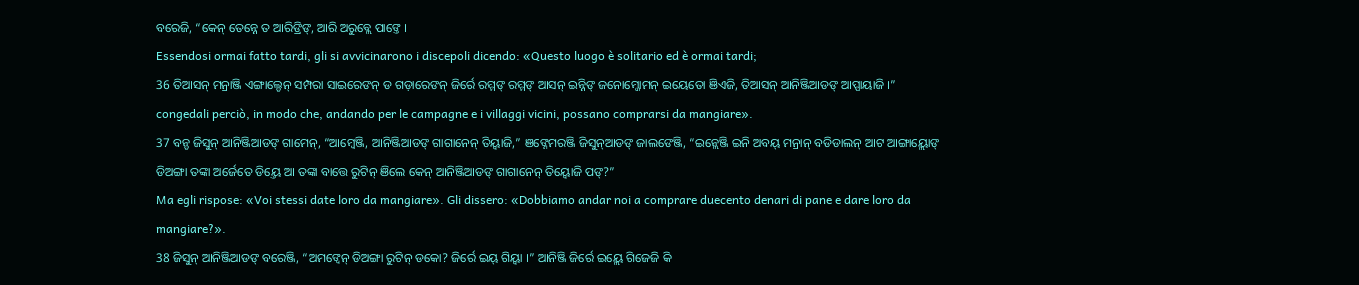ବରେଜି, “କେନ୍ ତେନ୍ନେ ତ ଆରିଙ୍ରିଙ୍, ଆରି ଅରୁବ୍ଲେ ପାଙ୍ତେ ।
Essendosi ormai fatto tardi, gli si avvicinarono i discepoli dicendo: «Questo luogo è solitario ed è ormai tardi;
36 ତିଆସନ୍ ମନ୍ରାଞ୍ଜି ଏଙ୍ଗାଲ୍ଡେନ୍ ସମ୍ପରା ସାଇରେଙନ୍ ଡ ଗଡ଼ାରେଙନ୍ ଜିର୍ରେ ରମ୍ମଙ୍ ରମ୍ମଙ୍ ଆସନ୍ ଇନ୍ନିଙ୍ ଜନୋମ୍ଜୋମନ୍ ଇୟେତୋ ଞିଏଜି, ତିଆସନ୍ ଆନିଞ୍ଜିଆଡଙ୍ ଆପ୍ପାୟାଜି ।”
congedali perciò, in modo che, andando per le campagne e i villaggi vicini, possano comprarsi da mangiare».
37 ବନ୍ଡ ଜିସୁନ୍ ଆନିଞ୍ଜିଆଡଙ୍ ଗାମେନ୍, “ଆମ୍ୱେଞ୍ଜି, ଆନିଞ୍ଜିଆଡଙ୍ ଗାଗାନେନ୍ ତିୟ୍ବାଜି,” ଞଙ୍ନେମରଞ୍ଜି ଜିସୁନ୍ଆଡଙ୍ ଜାଲଙେଞ୍ଜି, “ଇନ୍ଲେଞ୍ଜି ଇନି ଅବୟ୍ ମନ୍ରାନ୍ ବଡିଡାଲନ୍ ଆଟ ଆଙ୍ଗାୟ୍ଲୋଙ୍ ଡିଅଙ୍ଗା ତଙ୍କା ଅର୍ଜେତେ ଡିୟ୍ତେ ଆ ତଙ୍କା ବାତ୍ତେ ରୁଟିନ୍ ଞିଲେ କେନ୍ ଆନିଞ୍ଜିଆଡଙ୍ ଗାଗାନେନ୍ ତିୟ୍ବୋଜି ପଙ୍?”
Ma egli rispose: «Voi stessi date loro da mangiare». Gli dissero: «Dobbiamo andar noi a comprare duecento denari di pane e dare loro da mangiare?».
38 ଜିସୁନ୍ ଆନିଞ୍ଜିଆଡଙ୍ ବରେଞ୍ଜି, “ଅମଙ୍ବେନ୍ ଡିଅଙ୍ଗା ରୁଟିନ୍ ଡକୋ? ଜିର୍ରେ ଇୟ୍ ଗିୟ୍ବା ।” ଆନିଞ୍ଜି ଜିର୍ରେ ଇୟ୍ଲେ ଗିଜେଜି କି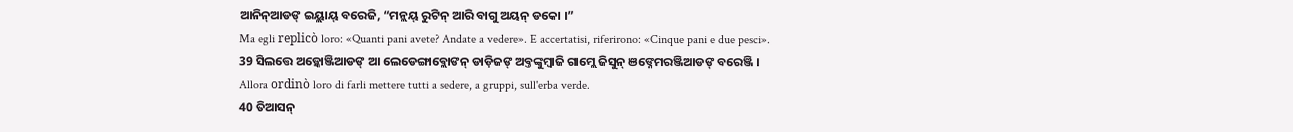ଆନିନ୍ଆଡଙ୍ ଇୟ୍ଲାୟ୍ ବରେଜି, “ମନ୍ଲୟ୍ ରୁଟିନ୍ ଆରି ବାଗୁ ଅୟନ୍ ଡକୋ ।”
Ma egli replicò loro: «Quanti pani avete? Andate a vedere». E accertatisi, riferirono: «Cinque pani e due pesci».
39 ସିଲତ୍ତେ ଅଡ଼୍କୋଞ୍ଜିଆଡଙ୍ ଆ ଲେଡେଙ୍ଗାବ୍ଲୋଙନ୍ ଡାଡ଼ିଜଙ୍ ଅବ୍ତଙ୍କୁମ୍ବାଜି ଗାମ୍ଲେ ଜିସୁନ୍ ଞଙ୍ନେମରଞ୍ଜିଆଡଙ୍ ବରେଞ୍ଜି ।
Allora ordinò loro di farli mettere tutti a sedere, a gruppi, sull'erba verde.
40 ତିଆସନ୍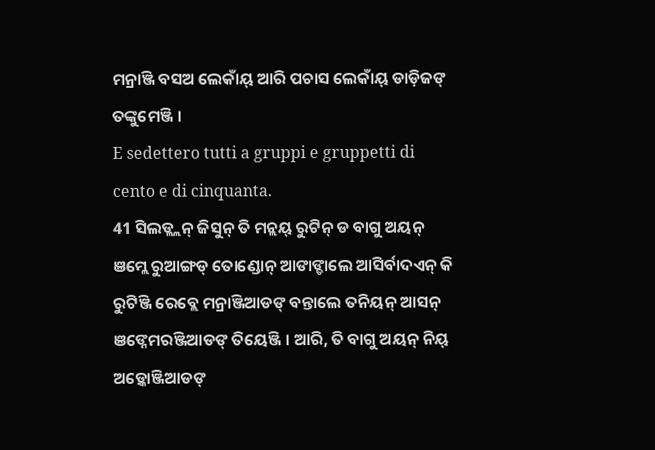ମନ୍ରାଞ୍ଜି ବସଅ ଲେକାଁୟ୍ ଆରି ପଚାସ ଲେକାଁୟ୍ ଡାଡ଼ିଜଙ୍ ତଙ୍କୁମେଞ୍ଜି ।
E sedettero tutti a gruppi e gruppetti di cento e di cinquanta.
41 ସିଲଡ୍ଲ୍ଲନ୍ ଜିସୁନ୍ ତି ମନ୍ଲୟ୍ ରୁଟିନ୍ ଡ ବାଗୁ ଅୟନ୍ ଞମ୍ଲେ ରୁଆଙ୍ଗଡ୍ ତୋଣ୍ଡୋନ୍ ଆଙାଙ୍ଡାଲେ ଆସିର୍ବାଦଏନ୍ କି ରୁଟିଞ୍ଜି ରେବ୍ଲେ ମନ୍ରାଞ୍ଜିଆଡଙ୍ ବନ୍ତାଲେ ତନିୟନ୍ ଆସନ୍ ଞଙ୍ନେମରଞ୍ଜିଆଡଙ୍ ତିୟେଞ୍ଜି । ଆରି, ତି ବାଗୁ ଅୟନ୍ ନିୟ୍ ଅଡ଼୍କୋଞ୍ଜିଆଡଙ୍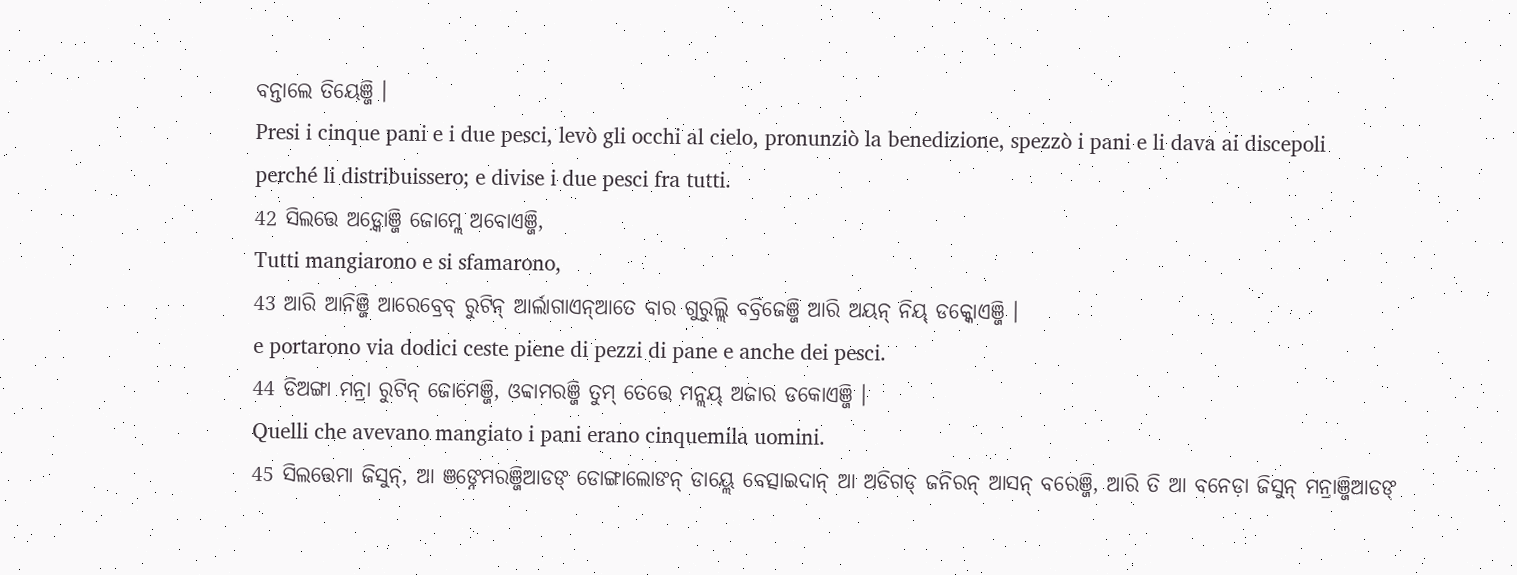ବନ୍ତାଲେ ତିୟେଞ୍ଜି ।
Presi i cinque pani e i due pesci, levò gli occhi al cielo, pronunziò la benedizione, spezzò i pani e li dava ai discepoli perché li distribuissero; e divise i due pesci fra tutti.
42 ସିଲତ୍ତେ ଅଡ଼୍କୋଞ୍ଜି ଜୋମ୍ଲେ ଅବୋଏଞ୍ଜି,
Tutti mangiarono e si sfamarono,
43 ଆରି ଆନିଞ୍ଜି ଆରେବ୍ରେବ୍ ରୁଟିନ୍ ଆର୍ଲାଗାଏନ୍ଆତେ ବାର ଗୁରୁଲ୍ଲି ବବ୍ରିଜେଞ୍ଜି ଆରି ଅୟନ୍ ନିୟ୍ ଡକ୍କୋଏଞ୍ଜି ।
e portarono via dodici ceste piene di pezzi di pane e anche dei pesci.
44 ଡିଅଙ୍ଗା ମନ୍ରା ରୁଟିନ୍ ଜୋମେଞ୍ଜି, ଓବ୍ବାମରଞ୍ଜି ତୁମ୍ ତେତ୍ତେ ମନ୍ଲୟ୍ ଅଜାର ଡକୋଏଞ୍ଜି ।
Quelli che avevano mangiato i pani erano cinquemila uomini.
45 ସିଲତ୍ତେମା ଜିସୁନ୍, ଆ ଞଙ୍ନେମରଞ୍ଜିଆଡଙ୍ ଡୋଙ୍ଗାଲୋଙନ୍ ଡାୟ୍ଲେ ବେତ୍ସାଇଦାନ୍ ଆ ଅଡିଗଡ୍ ଜନିରନ୍ ଆସନ୍ ବରେଞ୍ଜି, ଆରି ତି ଆ ବନେଡ଼ା ଜିସୁନ୍ ମନ୍ରାଞ୍ଜିଆଡଙ୍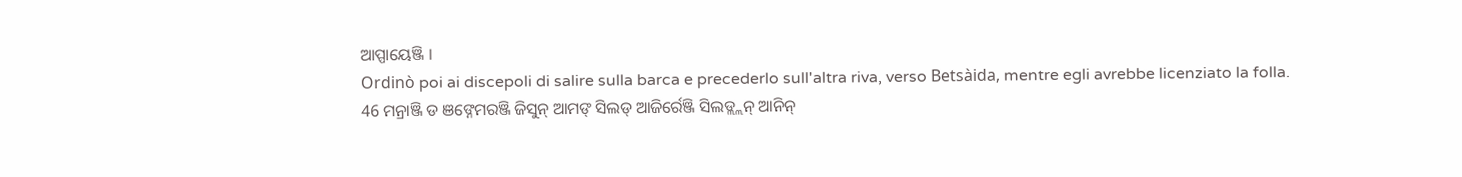ଆପ୍ପାୟେଞ୍ଜି ।
Ordinò poi ai discepoli di salire sulla barca e precederlo sull'altra riva, verso Betsàida, mentre egli avrebbe licenziato la folla.
46 ମନ୍ରାଞ୍ଜି ଡ ଞଙ୍ନେମରଞ୍ଜି ଜିସୁନ୍ ଆମଙ୍ ସିଲଡ୍ ଆଜିର୍ରେଞ୍ଜି ସିଲଡ୍ଲ୍ଲନ୍ ଆନିନ୍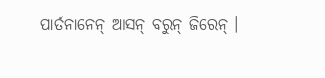ପାର୍ତନାନେନ୍ ଆସନ୍ ବରୁନ୍ ଜିରେନ୍ ।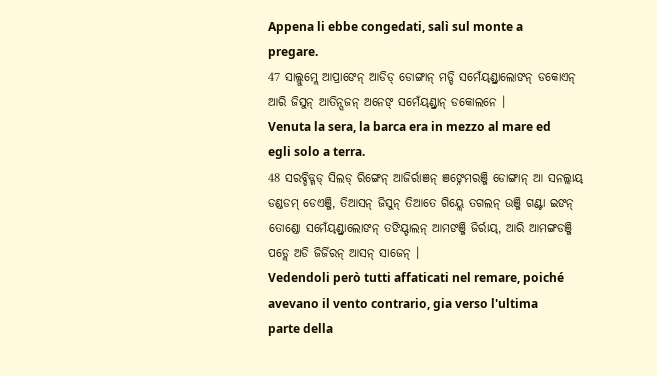Appena li ebbe congedati, salì sul monte a pregare.
47 ସାଲ୍ଲୁମ୍ଲେ ଆପ୍ରାଙେନ୍ ଆଡିଡ୍ ଡୋଙ୍ଗାନ୍ ମଡ୍ଡି ସମେଁୟ୍ଣ୍ଡ୍ରାଲୋଙନ୍ ଡକୋଏନ୍ ଆରି ଜିସୁନ୍ ଆତିନ୍ସଜନ୍ ଅନେଙ୍ ସମେଁୟ୍ଣ୍ଡ୍ରାନ୍ ଡକୋଲନେ ।
Venuta la sera, la barca era in mezzo al mare ed egli solo a terra.
48 ସରବ୍ଡିଡ୍ଗଡ୍ ସିଲଡ୍ ରିଙ୍ଗେନ୍ ଆଜିର୍ରାଞନ୍ ଞଙ୍ନେମରଞ୍ଜି ଡୋଙ୍ଗାନ୍ ଆ ସନଲ୍ଲାୟ୍ ଡଣ୍ଡଡମ୍ ଡେଏଞ୍ଜି, ତିଆସନ୍ ଜିସୁନ୍ ତିଆତେ ଗିୟ୍ଲେ ତଗଲନ୍ ଉଞ୍ଜି ଗଣ୍ଟା ଇଙନ୍ ତୋଣ୍ଡୋ ସମେଁୟ୍ଣ୍ଡ୍ରାଲୋଙନ୍ ତଙିୟ୍ଡାଲନ୍ ଆମଙଞ୍ଜି ଜିର୍ରାୟ୍, ଆରି ଆମଙ୍ଗଡଞ୍ଜି ପଡ୍ଲେ ଅଡି ଜିର୍ଜିରନ୍ ଆସନ୍ ସାଜେନ୍ ।
Vedendoli però tutti affaticati nel remare, poiché avevano il vento contrario, gia verso l'ultima parte della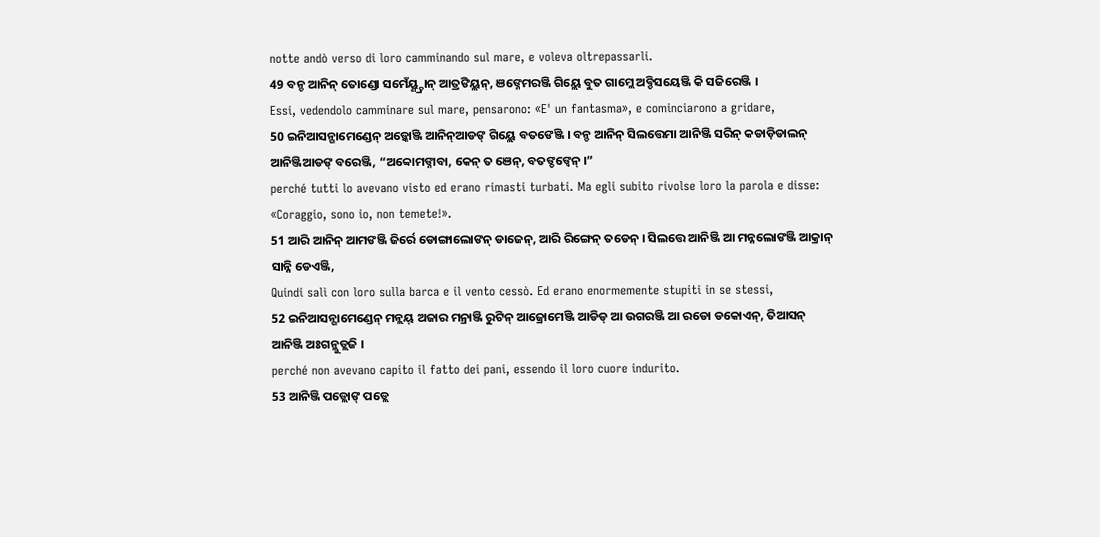notte andò verso di loro camminando sul mare, e voleva oltrepassarli.
49 ବନ୍ଡ ଆନିନ୍ ତୋଣ୍ଡୋ ସମେଁୟ୍ଣ୍ଡ୍ରାନ୍ ଆତ୍ରଙିୟ୍ଲନ୍, ଞଙ୍ନେମରଞ୍ଜି ଗିୟ୍ଲେ ବୁତ ଗାମ୍ଲେ ଅବ୍ଡିସୟେଞ୍ଜି କି ସଜିରେଞ୍ଜି ।
Essi, vedendolo camminare sul mare, pensarono: «E' un fantasma», e cominciarono a gridare,
50 ଇନିଆସନ୍ଗାମେଣ୍ଡେନ୍ ଅଡ଼୍କୋଞ୍ଜି ଆନିନ୍ଆଡଙ୍ ଗିୟ୍ଲେ ବତଙେଞ୍ଜି । ବନ୍ଡ ଆନିନ୍ ସିଲତ୍ତେମା ଆନିଞ୍ଜି ସରିନ୍ କଡାଡ଼ିଡାଲନ୍ ଆନିଞ୍ଜିଆଡଙ୍ ବରେଞ୍ଜି, “ଅବ୍ବୋମଙ୍ନାବା, କେନ୍ ତ ଞେନ୍, ବତଙ୍ଡଙ୍ବେନ୍ ।”
perché tutti lo avevano visto ed erano rimasti turbati. Ma egli subito rivolse loro la parola e disse: «Coraggio, sono io, non temete!».
51 ଆରି ଆନିନ୍ ଆମଙଞ୍ଜି ଜିର୍ରେ ଡୋଙ୍ଗାଲୋଙନ୍ ଡାଜେନ୍, ଆରି ରିଙ୍ଗେନ୍ ତଡେନ୍ । ସିଲତ୍ତେ ଆନିଞ୍ଜି ଆ ମନ୍ନଲୋଙଞ୍ଜି ଆକ୍ରାନ୍ ସାନ୍ନି ଡେଏଞ୍ଜି,
Quindi salì con loro sulla barca e il vento cessò. Ed erano enormemente stupiti in se stessi,
52 ଇନିଆସନ୍ଗାମେଣ୍ଡେନ୍ ମନ୍ଲୟ୍ ଅଜାର ମନ୍ରାଞ୍ଜି ରୁଟିନ୍ ଆଜ୍ରୋମେଞ୍ଜି ଆଡିଡ୍ ଆ ଉଗରଞ୍ଜି ଆ ରଡୋ ଡକୋଏନ୍, ତିଆସନ୍ ଆନିଞ୍ଜି ଅଃଗନ୍ଲୁଡ୍ଲଜି ।
perché non avevano capito il fatto dei pani, essendo il loro cuore indurito.
53 ଆନିଞ୍ଜି ପଡ୍ଲୋଙ୍ ପଡ୍ଲେ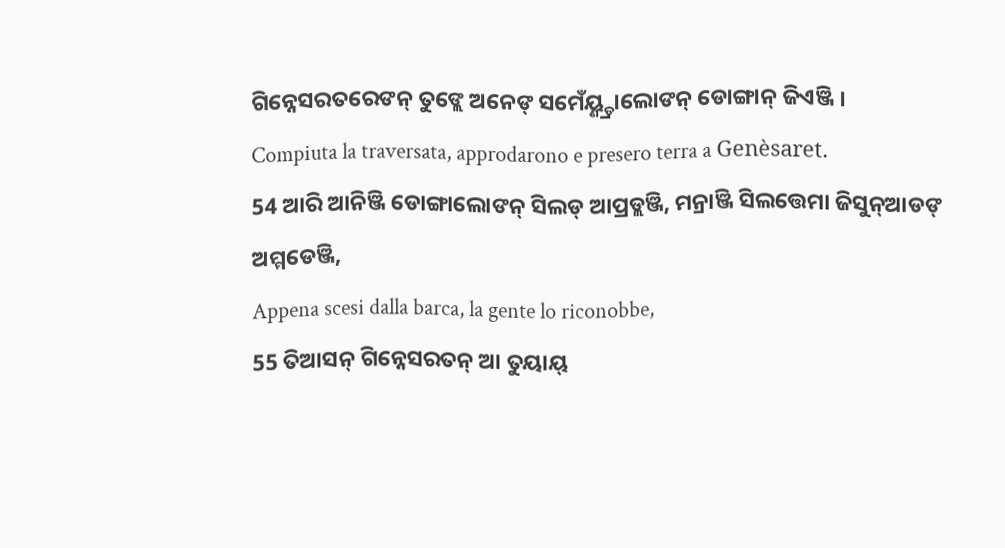ଗିନ୍ନେସରତରେଙନ୍ ତୁଙ୍ଲେ ଅନେଙ୍ ସମେଁୟ୍ଣ୍ଡ୍ରାଲୋଙନ୍ ଡୋଙ୍ଗାନ୍ ଜିଏଞ୍ଜି ।
Compiuta la traversata, approdarono e presero terra a Genèsaret.
54 ଆରି ଆନିଞ୍ଜି ଡୋଙ୍ଗାଲୋଙନ୍ ସିଲଡ୍ ଆପ୍ରଡ୍ଲଞ୍ଜି, ମନ୍ରାଞ୍ଜି ସିଲତ୍ତେମା ଜିସୁନ୍ଆଡଙ୍ ଅମ୍ମଡେଞ୍ଜି,
Appena scesi dalla barca, la gente lo riconobbe,
55 ତିଆସନ୍ ଗିନ୍ନେସରତନ୍ ଆ ତୁୟାୟ୍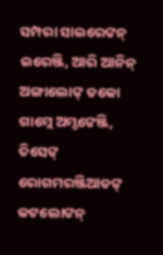ସମ୍ପରା ସାଇରେଙନ୍ ଇରେଞ୍ଜି, ଆରି ଆନିନ୍ ଅଙ୍ଗାଲୋଙ୍ ଡକୋ ଗାମ୍ଲେ ଅମ୍ଡଙେଞ୍ଜି, ତିସେଙ୍ ରୋଗମରଞ୍ଜିଆଡଙ୍ କଟଲୋଙନ୍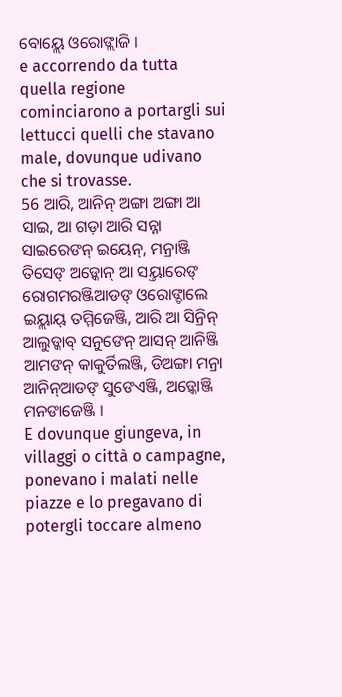ବୋୟ୍ଲେ ଓରୋଙ୍ଲାଜି ।
e accorrendo da tutta quella regione cominciarono a portargli sui lettucci quelli che stavano male, dovunque udivano che si trovasse.
56 ଆରି, ଆନିନ୍ ଅଙ୍ଗା ଅଙ୍ଗା ଆ ସାଇ, ଆ ଗଡ଼ା ଆରି ସନ୍ନା ସାଇରେଙନ୍ ଇୟେନ୍, ମନ୍ରାଞ୍ଜି ତିସେଙ୍ ଅଡ଼୍କୋନ୍ ଆ ସୟ୍ତାରେଙ୍ ରୋଗମରଞ୍ଜିଆଡଙ୍ ଓରୋଙ୍ଡାଲେ ଇୟ୍ଲାୟ୍ ତମ୍ମିଜେଞ୍ଜି, ଆରି ଆ ସିନ୍ରିନ୍ ଆଲୁଡ୍କାବ୍ ସନୁଙେନ୍ ଆସନ୍ ଆନିଞ୍ଜି ଆମଙନ୍ କାକୁର୍ତିଲଞ୍ଜି, ଡିଅଙ୍ଗା ମନ୍ରା ଆନିନ୍ଆଡଙ୍ ସୁଙେଏଞ୍ଜି, ଅଡ଼୍କୋଞ୍ଜି ମନଙାଜେଞ୍ଜି ।
E dovunque giungeva, in villaggi o città o campagne, ponevano i malati nelle piazze e lo pregavano di potergli toccare almeno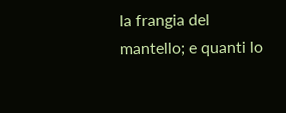la frangia del mantello; e quanti lo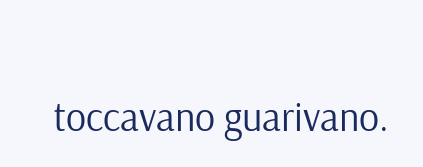toccavano guarivano.